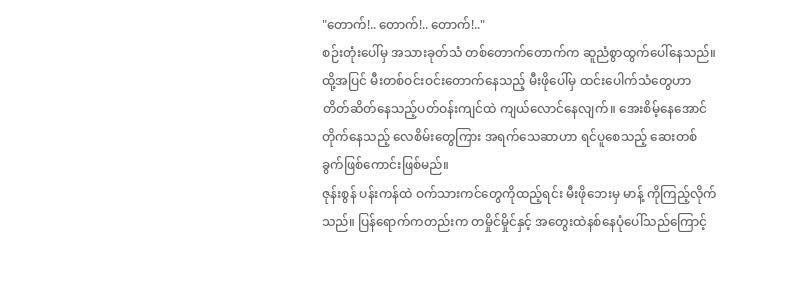"တောက်!.. တောက်!.. တောက်!.."
စဉ်းတုံးပေါ်မှ အသားခုတ်သံ တစ်တောက်တောက်က ဆူညံစွာထွက်ပေါ်နေသည်။ ထို့အပြင် မီးတစ်ဝင်းဝင်းတောက်နေသည့် မီးဖိုပေါ်မှ ထင်းပေါက်သံတွေဟာ တိတ်ဆိတ်နေသည့်ပတ်ဝန်းကျင်ထဲ ကျယ်လောင်နေလျက်။ အေးစိမ့်နေအောင်တိုက်နေသည့် လေစိမ်းတွေကြား အရက်သေဆာဟာ ရင်ပူစေသည့် ဆေးတစ်ခွက်ဖြစ်ကောင်းဖြစ်မည်။
ဇုန်းစွန် ပန်းကန်ထဲ ဝက်သားကင်တွေကိုထည့်ရင်း မီးဖိုဘေးမှ မာန့် ကိုကြည့်လိုက်သည်။ ပြန်ရောက်ကတည်းက တမှိုင်မှိုင်နှင့် အတွေးထဲနစ်နေပုံပေါ်သည်ကြောင့်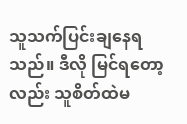သူသက်ပြင်းချနေရသည်။ ဒီလို မြင်ရတော့လည်း သူစိတ်ထဲမ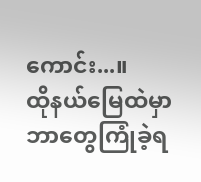ကောင်း...။
ထိုနယ်မြေထဲမှာ ဘာတွေကြုံခဲ့ရ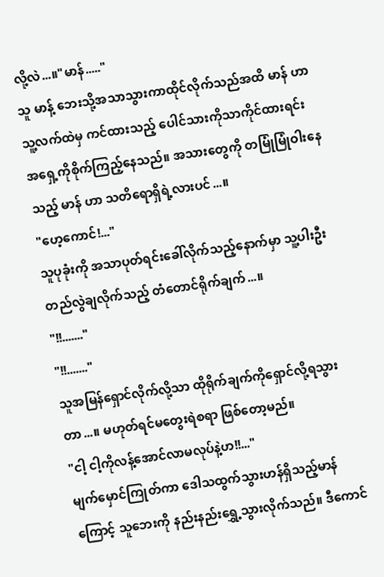လို့လဲ...။"မာန်....."
သူ မာန့် ဘေးသို့အသာသွားကာထိုင်လိုက်သည်အထိ မာန် ဟာသူ့လက်ထဲမှ ကင်ထားသည့် ပေါင်သားကိုသာကိုင်ထားရင်း အရှေ့ကိုစိုက်ကြည့်နေသည်။ အသားတွေကို တမြုံမြုံဝါးနေသည့် မာန် ဟာ သတိရောရှိရဲ့လားပင်...။
"ဟေ့ကောင်!..."
သူပုခုံးကို အသာပုတ်ရင်းခေါ်လိုက်သည့်နောက်မှာ သူ့ပါးဦးတည်လွဲချလိုက်သည့် တံတောင်ရိုက်ချက်...။
"!!......."
"!!......."
သူအမြန်ရှောင်လိုက်လို့သာ ထိုရိုက်ချက်ကိုရှောင်လို့ရသွားတာ...။ မဟုတ်ရင်မတွေးရဲစရာ ဖြစ်တော့မည်။
"ငါ့ ငါ့ကိုလန့်အောင်လာမလုပ်နဲ့ဟ!!..."
မျက်မှောင်ကြုတ်ကာ ဒေါသထွက်သွားဟန်ရှိသည့်မာန် ကြောင့် သူဘေးကို နည်းနည်းရွှေ့သွားလိုက်သည်။ ဒီကောင်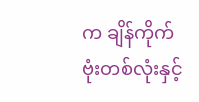က ချိန်ကိုက်ဗုံးတစ်လုံးနှင့်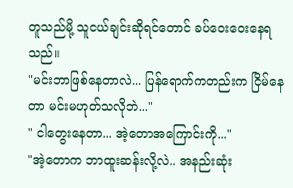တူသည်မို့ သူငယ်ချင်းဆိုရင်တောင် ခပ်ဝေးဝေးနေရသည်။
"မင်းဘာဖြစ်နေတာလဲ... ပြန်ရောက်ကတည်းက ငြိမ်နေတာ မင်းမဟုတ်သလိုဘဲ..."
" ငါတွေးနေတာ... အဲ့တောအကြောင်းကို..."
"အဲ့တောက ဘာထူးဆန်းလို့လဲ.. အနည်းဆုံး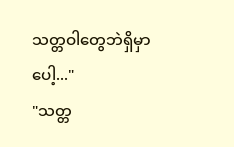သတ္တဝါတွေဘဲရှိမှာပေါ့..."
"သတ္တ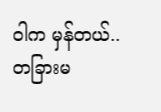ဝါက မှန်တယ်.. တခြားမ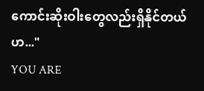ကောင်းဆိုးဝါးတွေလည်းရှိနိုင်တယ်ဟ..."
YOU ARE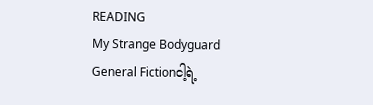READING
My Strange Bodyguard
General Fictionငါ့ရဲ့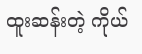ထူးဆန်းတဲ့ ကိုယ်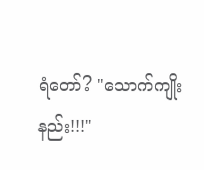ရံတော်? "သောက်ကျိုးနည်း!!!"